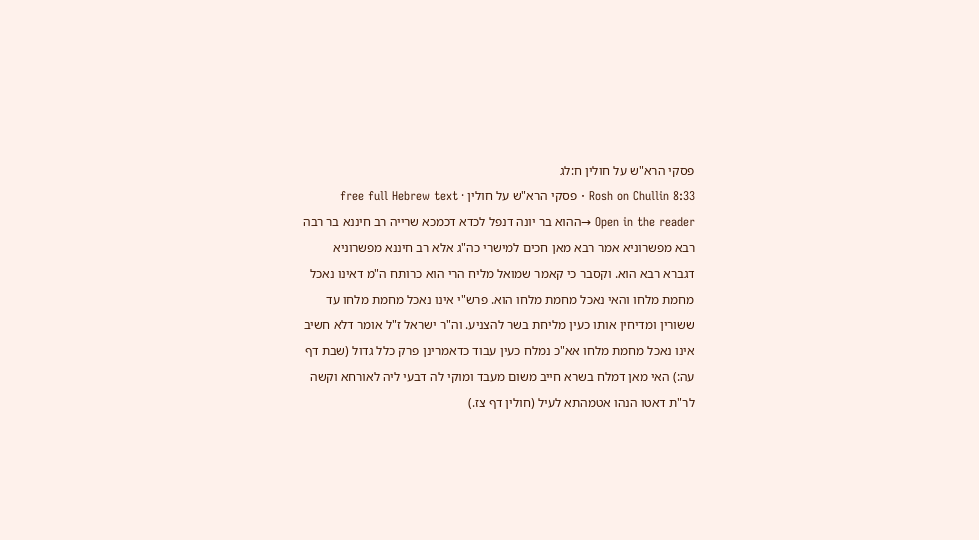פסקי הרא"ש על חולין ח:לג
Rosh on Chullin 8:33 · פסקי הרא"ש על חולין · free full Hebrew text
Open in the reader →ההוא בר יונה דנפל לכדא דכמכא שרייה רב חיננא בר רבה רבא מפשרוניא אמר רבא מאן חכים למישרי כה"ג אלא רב חיננא מפשרוניא דגברא רבא הוא. וקסבר כי קאמר שמואל מליח הרי הוא כרותח ה"מ דאינו נאכל מחמת מלחו והאי נאכל מחמת מלחו הוא. פרש"י אינו נאכל מחמת מלחו עד ששורין ומדיחין אותו כעין מליחת בשר להצניע. וה"ר ישראל ז"ל אומר דלא חשיב אינו נאכל מחמת מלחו אא"כ נמלח כעין עבוד כדאמרינן פרק כלל גדול (שבת דף עה:) האי מאן דמלח בשרא חייב משום מעבד ומוקי לה דבעי ליה לאורחא וקשה לר"ת דאטו הנהו אטמהתא לעיל (חולין דף צז.)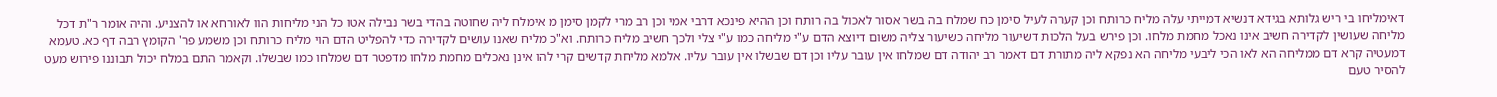דאימליחו בי ריש גלותא בגידא דנשיא דמייתי עלה מליח כרותח וכן קערה לעיל סימן כח שמלח בה בשר אסור לאכול בה רותח וכן ההיא פינכא דרבי אמי וכן רב מרי לקמן סימן מ אימלח ליה שחוטה בהדי בשר נבילה אטו כל הני מליחות הוו לאורחא או להצניע. והיה אומר ר"ת דכל מליחה שעושין לקדירה חשיב אינו נאכל מחמת מלחו. וכן פירש בעל הלכות דשיעור מליחה כשיעור צליה משום דיוצא הדם ע"י מליחה כמו ע"י צלי ולכך חשיב מליח כרותח. וא"כ מליח שאנו עושים לקדירה כדי להפליט הדם הוי מליח כרותח וכן משמע פר' הקומץ רבה דף כא. טעמא דמעטיה קרא דם ממליחה הא לאו הכי ליבעי מליחה הא נפקא ליה מתורת דם דאמר רב יהודה דם שמלחו אין עובר עליו וכן דם שבשלו אין עובר עליו. אלמא מליחת קדשים קרי להו אינן נאכלים מחמת מלחו מדפטר דם שמלחו כמו שבשלו. וקאמר התם במלח יכול תבוננו פירוש מעט להסיר טעם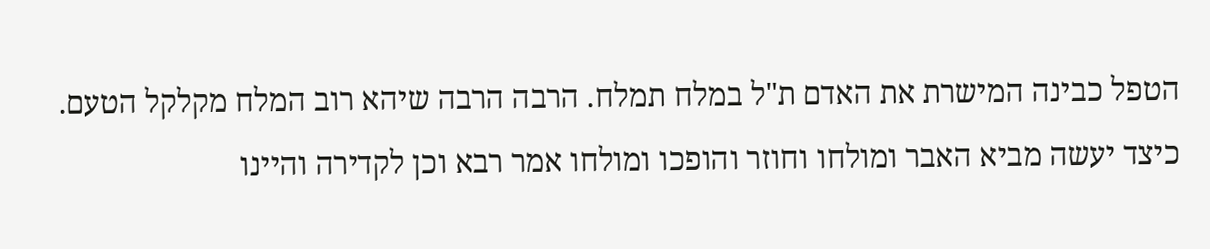הטפל כבינה המישרת את האדם ת"ל במלח תמלח. הרבה הרבה שיהא רוב המלח מקלקל הטעם. כיצד יעשה מביא האבר ומולחו וחוזר והופכו ומולחו אמר רבא וכן לקדירה והיינו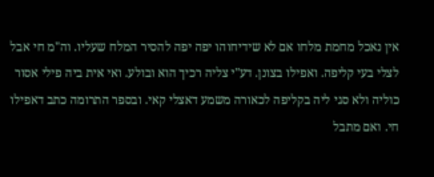אין נאכל מחמת מלחו אם לא שידיחוהו יפה יפה להסיר המלח שעליו. וה"מ חי אבל לצלי בעי קליפה. ואפילו בצונן. דע"י צליה רכיך הוא ובולע. ואי אית ביה פילי אסור כוליה ולא סגי ליה בקליפה לכאורה משמע דאצלי קאי. ובספר התרומה כתב דאפילו חי. ואם מתבל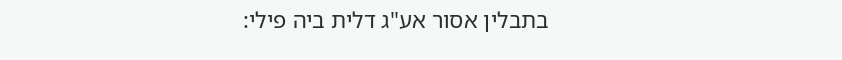בתבלין אסור אע"ג דלית ביה פילי: